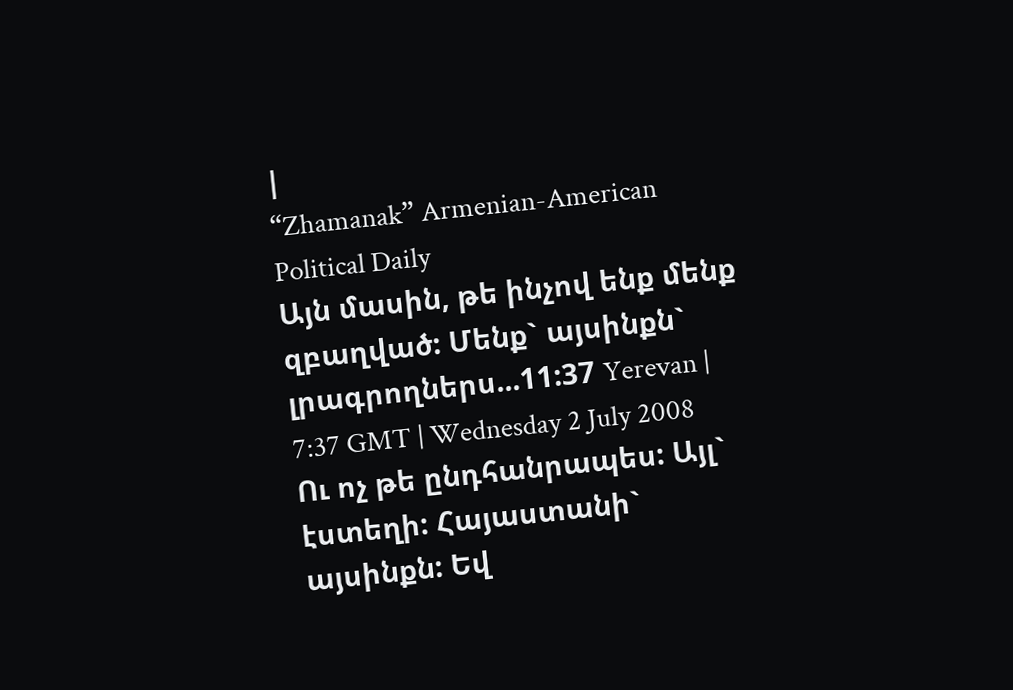|
“Zhamanak” Armenian-American Political Daily
Այն մասին, թե ինչով ենք մենք զբաղված: Մենք` այսինքն` լրագրողներս...11:37 Yerevan | 7:37 GMT | Wednesday 2 July 2008 Ու ոչ թե ընդհանրապես: Այլ` էստեղի: Հայաստանի` այսինքն: Եվ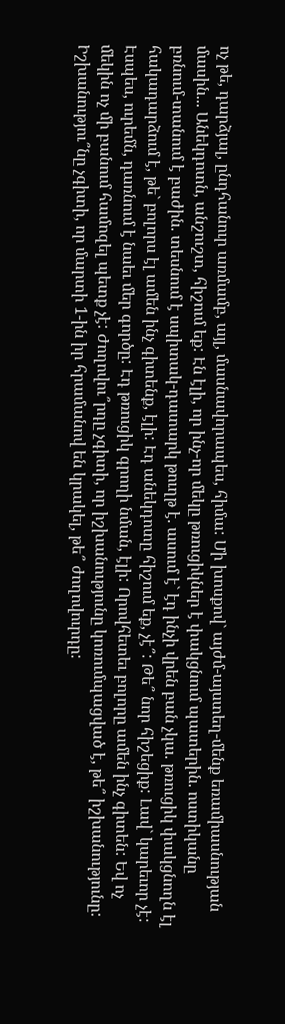ոչ թե, դարձյալ, ընդհանուր առմամբ, այլ, մասնավորապես, հիմա: Մի խոսքով` այժմ-այստեղ-մենք եռամիասնության մասին... Անեկդոտն, անշուշտ, հիշում եք: Էն էլի, որ ինչ-որ մեկը թռուցիկներ է փակցնում պատերին. ոստիկանը բռնում-տանում է բաժին. տեսնում է սպիտակ-դատարկ թուղթ է. ասում է` էդ ինչի վրեն բան չկա. թռուցիկ փակցնողն էլ հակադարձում է, թե` բոլորս էլ ամեն ինչ գիտենք, էլի: Էդ անեկդոտը հիշում եք, չէ՞: Թե՞ նոր հիշեցիք: Լավ` կարեւոր չէ: Էսպես, ուրեմն, դառնում է նաեւ մեր գործը: Էդ թռուցիկ գրողի նման, էլի: Որովհետեւ բոլորը ամեն ինչ գիտեն: Եվ ոչ մեկին ոչ մի բանում համոզել պետք չէ: Ժողովու՞րդը չգիտի, որ իշխանությունը կոռումպացված է, թե՞ իշխանությունը: Իշխանությու՞նը չգիտի, որ մարտի 1-ին իր հրամանով են կրակել, թե՞ ժողովուրդը: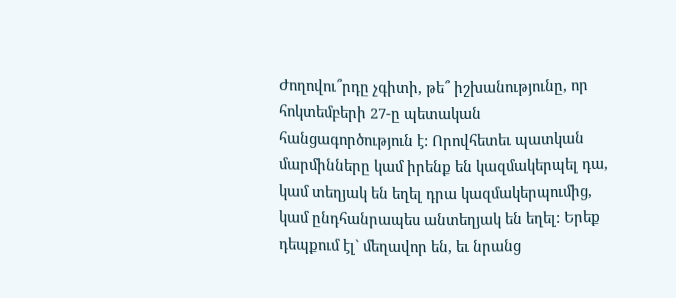Ժողովու՞րդը չգիտի, թե՞ իշխանությունը, որ հոկտեմբերի 27-ը պետական հանցագործություն է: Որովհետեւ պատկան մարմինները կամ իրենք են կազմակերպել դա, կամ տեղյակ են եղել դրա կազմակերպումից, կամ ընդհանրապես անտեղյակ են եղել: Երեք դեպքում էլ` մեղավոր են, եւ նրանց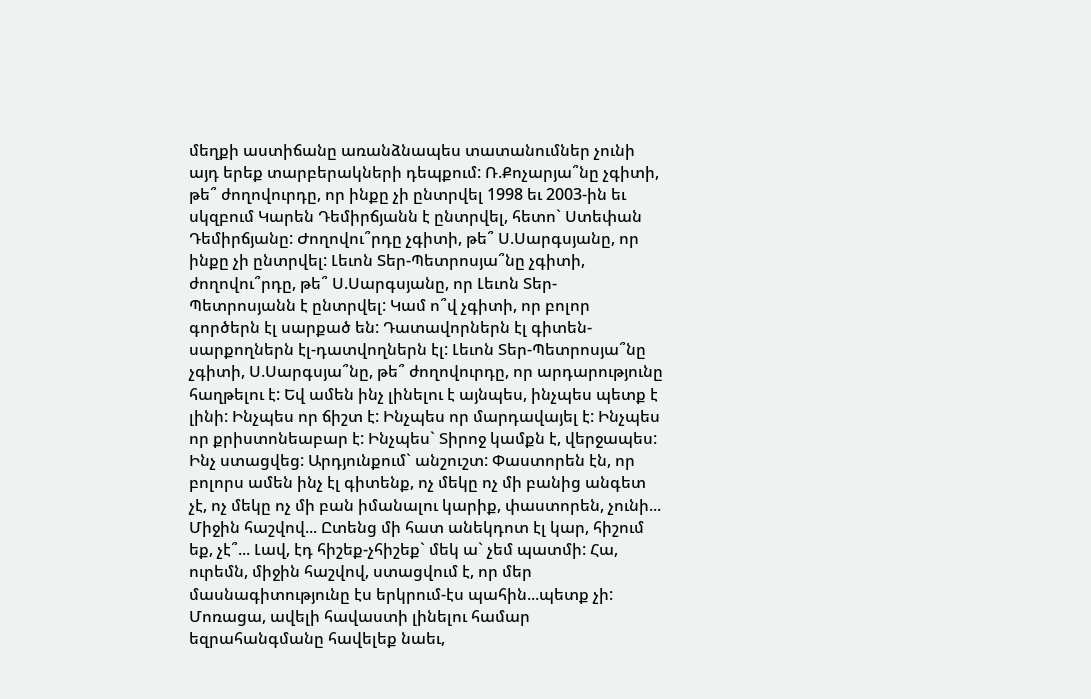մեղքի աստիճանը առանձնապես տատանումներ չունի այդ երեք տարբերակների դեպքում: Ռ.Քոչարյա՞նը չգիտի, թե՞ ժողովուրդը, որ ինքը չի ընտրվել 1998 եւ 2003-ին եւ սկզբում Կարեն Դեմիրճյանն է ընտրվել, հետո` Ստեփան Դեմիրճյանը: Ժողովու՞րդը չգիտի, թե՞ Ս.Սարգսյանը, որ ինքը չի ընտրվել: Լեւոն Տեր-Պետրոսյա՞նը չգիտի, ժողովու՞րդը, թե՞ Ս.Սարգսյանը, որ Լեւոն Տեր-Պետրոսյանն է ընտրվել: Կամ ո՞վ չգիտի, որ բոլոր գործերն էլ սարքած են: Դատավորներն էլ գիտեն-սարքողներն էլ-դատվողներն էլ: Լեւոն Տեր-Պետրոսյա՞նը չգիտի, Ս.Սարգսյա՞նը, թե՞ ժողովուրդը, որ արդարությունը հաղթելու է: Եվ ամեն ինչ լինելու է այնպես, ինչպես պետք է լինի: Ինչպես որ ճիշտ է: Ինչպես որ մարդավայել է: Ինչպես որ քրիստոնեաբար է: Ինչպես` Տիրոջ կամքն է, վերջապես: Ինչ ստացվեց: Արդյունքում` անշուշտ: Փաստորեն էն, որ բոլորս ամեն ինչ էլ գիտենք, ոչ մեկը ոչ մի բանից անգետ չէ, ոչ մեկը ոչ մի բան իմանալու կարիք, փաստորեն, չունի... Միջին հաշվով... Ըտենց մի հատ անեկդոտ էլ կար, հիշում եք, չէ՞... Լավ, էդ հիշեք-չհիշեք` մեկ ա` չեմ պատմի: Հա, ուրեմն, միջին հաշվով, ստացվում է, որ մեր մասնագիտությունը էս երկրում-էս պահին...պետք չի: Մոռացա, ավելի հավաստի լինելու համար եզրահանգմանը հավելեք նաեւ,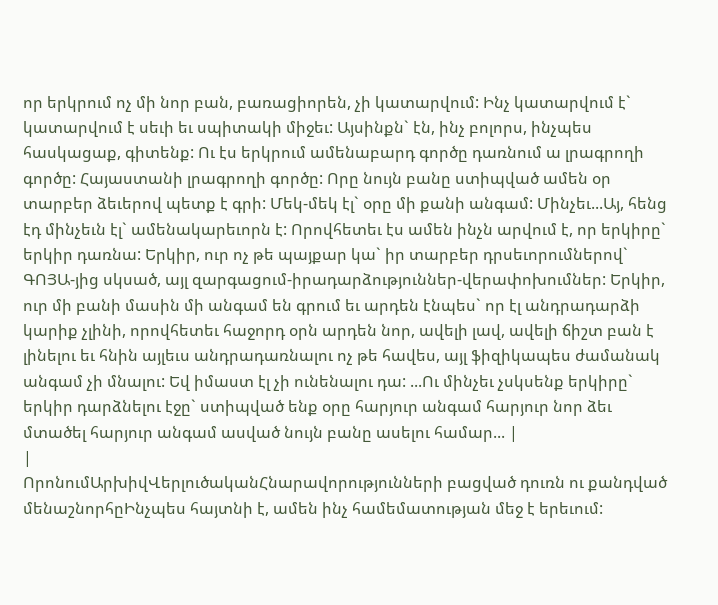որ երկրում ոչ մի նոր բան, բառացիորեն, չի կատարվում: Ինչ կատարվում է` կատարվում է սեւի եւ սպիտակի միջեւ: Այսինքն` էն, ինչ բոլորս, ինչպես հասկացաք, գիտենք: Ու էս երկրում ամենաբարդ գործը դառնում ա լրագրողի գործը: Հայաստանի լրագրողի գործը: Որը նույն բանը ստիպված ամեն օր տարբեր ձեւերով պետք է գրի: Մեկ-մեկ էլ` օրը մի քանի անգամ: Մինչեւ...Այ, հենց էդ մինչեւն էլ` ամենակարեւորն է: Որովհետեւ էս ամեն ինչն արվում է, որ երկիրը` երկիր դառնա: Երկիր, ուր ոչ թե պայքար կա` իր տարբեր դրսեւորումներով` ԳՈՅԱ-յից սկսած, այլ զարգացում-իրադարձություններ-վերափոխումներ: Երկիր, ուր մի բանի մասին մի անգամ են գրում եւ արդեն էնպես` որ էլ անդրադարձի կարիք չլինի, որովհետեւ հաջորդ օրն արդեն նոր, ավելի լավ, ավելի ճիշտ բան է լինելու եւ հնին այլեւս անդրադառնալու ոչ թե հավես, այլ ֆիզիկապես ժամանակ անգամ չի մնալու: Եվ իմաստ էլ չի ունենալու դա: ...Ու մինչեւ չսկսենք երկիրը` երկիր դարձնելու էջը` ստիպված ենք օրը հարյուր անգամ հարյուր նոր ձեւ մտածել հարյուր անգամ ասված նույն բանը ասելու համար... |
|
ՈրոնումԱրխիվՎերլուծականՀնարավորությունների բացված դուռն ու քանդված մենաշնորհըԻնչպես հայտնի է, ամեն ինչ համեմատության մեջ է երեւում: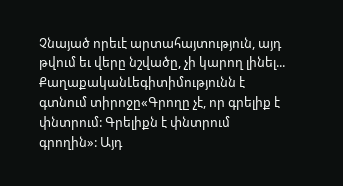Չնայած որեւէ արտահայտություն, այդ թվում եւ վերը նշվածը, չի կարող լինել... ՔաղաքականԼեգիտիմությունն է գտնում տիրոջը«Գրողը չէ, որ գրելիք է փնտրում: Գրելիքն է փնտրում գրողին»: Այդ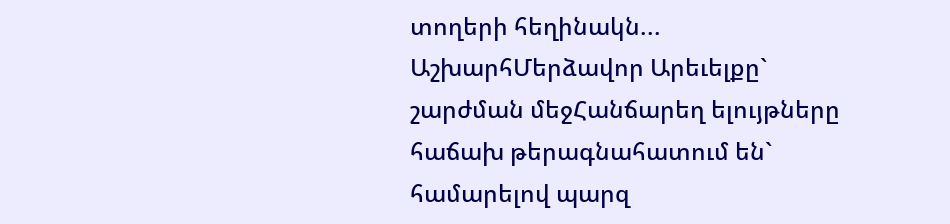տողերի հեղինակն... ԱշխարհՄերձավոր Արեւելքը` շարժման մեջՀանճարեղ ելույթները հաճախ թերագնահատում են` համարելով պարզ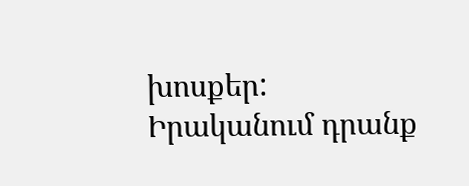խոսքեր: Իրականում դրանք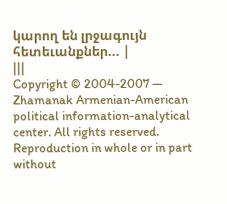կարող են լրջագույն հետեւանքներ... |
|||
Copyright © 2004-2007 — Zhamanak Armenian-American political information-analytical center. All rights reserved. Reproduction in whole or in part without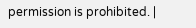permission is prohibited. |